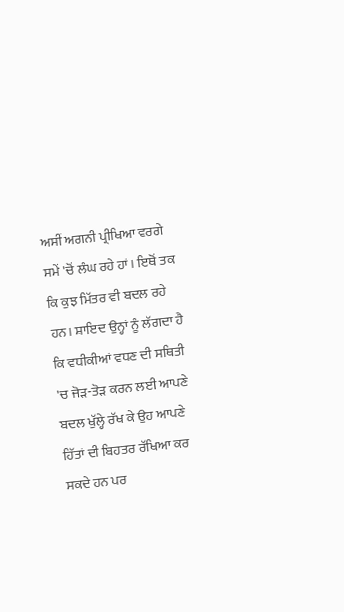ਅਸੀਂ ਅਗਨੀ ਪ੍ਰੀਖਿਆ ਵਰਗੇ ਸਮੇਂ 'ਚੋਂ ਲੰਘ ਰਹੇ ਹਾਂ। ਇਥੋਂ ਤਕ ਕਿ ਕੁਝ ਮਿੱਤਰ ਵੀ ਬਦਲ ਰਹੇ ਹਨ। ਸ਼ਾਇਦ ਉਨ੍ਹਾਂ ਨੂੰ ਲੱਗਦਾ ਹੈ ਕਿ ਵਧੀਕੀਆਂ ਵਧਣ ਦੀ ਸਥਿਤੀ 'ਚ ਜੋੜ-ਤੋੜ ਕਰਨ ਲਈ ਆਪਣੇ ਬਦਲ ਖੁੱਲ੍ਹੇ ਰੱਖ ਕੇ ਉਹ ਆਪਣੇ ਹਿੱਤਾਂ ਦੀ ਬਿਹਤਰ ਰੱਖਿਆ ਕਰ ਸਕਦੇ ਹਨ ਪਰ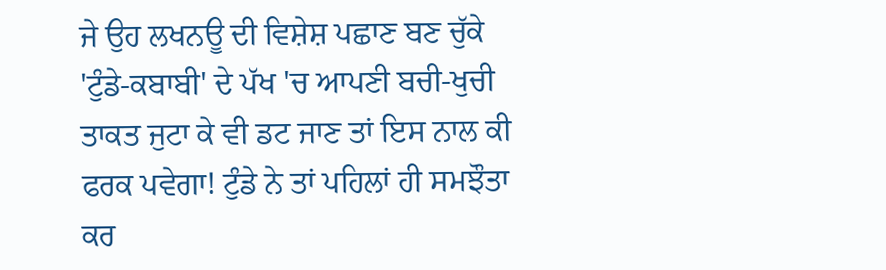ਜੇ ਉਹ ਲਖਨਊ ਦੀ ਵਿਸ਼ੇਸ਼ ਪਛਾਣ ਬਣ ਚੁੱਕੇ 'ਟੁੰਡੇ-ਕਬਾਬੀ' ਦੇ ਪੱਖ 'ਚ ਆਪਣੀ ਬਚੀ-ਖੁਚੀ ਤਾਕਤ ਜੁਟਾ ਕੇ ਵੀ ਡਟ ਜਾਣ ਤਾਂ ਇਸ ਨਾਲ ਕੀ ਫਰਕ ਪਵੇਗਾ! ਟੁੰਡੇ ਨੇ ਤਾਂ ਪਹਿਲਾਂ ਹੀ ਸਮਝੌਤਾ ਕਰ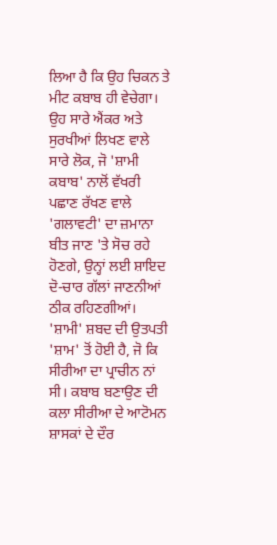ਲਿਆ ਹੈ ਕਿ ਉਹ ਚਿਕਨ ਤੇ ਮੀਟ ਕਬਾਬ ਹੀ ਵੇਚੇਗਾ।
ਉਹ ਸਾਰੇ ਐਂਕਰ ਅਤੇ ਸੁਰਖੀਆਂ ਲਿਖਣ ਵਾਲੇ ਸਾਰੇ ਲੋਕ, ਜੋ 'ਸ਼ਾਮੀ ਕਬਾਬ' ਨਾਲੋਂ ਵੱਖਰੀ ਪਛਾਣ ਰੱਖਣ ਵਾਲੇ 'ਗਲਾਵਟੀ' ਦਾ ਜ਼ਮਾਨਾ ਬੀਤ ਜਾਣ 'ਤੇ ਸੋਚ ਰਹੇ ਹੋਣਗੇ, ਉਨ੍ਹਾਂ ਲਈ ਸ਼ਾਇਦ ਦੋ-ਚਾਰ ਗੱਲਾਂ ਜਾਣਨੀਆਂ ਠੀਕ ਰਹਿਣਗੀਆਂ।
'ਸ਼ਾਮੀ' ਸ਼ਬਦ ਦੀ ਉਤਪਤੀ 'ਸ਼ਾਮ' ਤੋਂ ਹੋਈ ਹੈ, ਜੋ ਕਿ ਸੀਰੀਆ ਦਾ ਪ੍ਰਾਚੀਨ ਨਾਂ ਸੀ। ਕਬਾਬ ਬਣਾਉਣ ਦੀ ਕਲਾ ਸੀਰੀਆ ਦੇ ਆਟੋਮਨ ਸ਼ਾਸਕਾਂ ਦੇ ਦੌਰ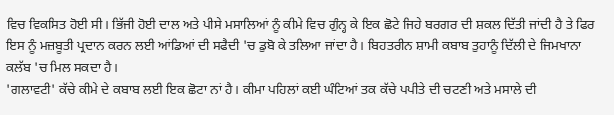ਵਿਚ ਵਿਕਸਿਤ ਹੋਈ ਸੀ। ਭਿੱਜੀ ਹੋਈ ਦਾਲ ਅਤੇ ਪੀਸੇ ਮਸਾਲਿਆਂ ਨੂੰ ਕੀਮੇ ਵਿਚ ਗੁੰਨ੍ਹ ਕੇ ਇਕ ਛੋਟੇ ਜਿਹੇ ਬਰਗਰ ਦੀ ਸ਼ਕਲ ਦਿੱਤੀ ਜਾਂਦੀ ਹੈ ਤੇ ਫਿਰ ਇਸ ਨੂੰ ਮਜ਼ਬੂਤੀ ਪ੍ਰਦਾਨ ਕਰਨ ਲਈ ਆਂਡਿਆਂ ਦੀ ਸਫੈਦੀ 'ਚ ਡੁਬੋ ਕੇ ਤਲਿਆ ਜਾਂਦਾ ਹੈ। ਬਿਹਤਰੀਨ ਸ਼ਾਮੀ ਕਬਾਬ ਤੁਹਾਨੂੰ ਦਿੱਲੀ ਦੇ ਜਿਮਖਾਨਾ ਕਲੱਬ 'ਚ ਮਿਲ ਸਕਦਾ ਹੈ।
'ਗਲਾਵਟੀ' ਕੱਚੇ ਕੀਮੇ ਦੇ ਕਬਾਬ ਲਈ ਇਕ ਛੋਟਾ ਨਾਂ ਹੈ। ਕੀਮਾ ਪਹਿਲਾਂ ਕਈ ਘੰਟਿਆਂ ਤਕ ਕੱਚੇ ਪਪੀਤੇ ਦੀ ਚਟਣੀ ਅਤੇ ਮਸਾਲੇ ਦੀ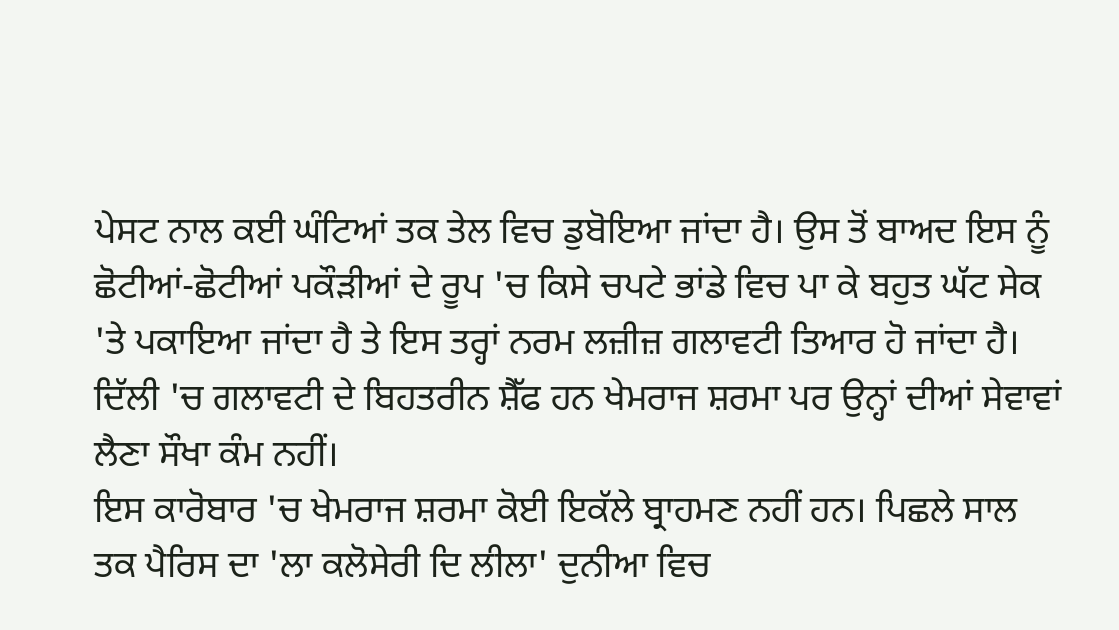ਪੇਸਟ ਨਾਲ ਕਈ ਘੰਟਿਆਂ ਤਕ ਤੇਲ ਵਿਚ ਡੁਬੋਇਆ ਜਾਂਦਾ ਹੈ। ਉਸ ਤੋਂ ਬਾਅਦ ਇਸ ਨੂੰ ਛੋਟੀਆਂ-ਛੋਟੀਆਂ ਪਕੌੜੀਆਂ ਦੇ ਰੂਪ 'ਚ ਕਿਸੇ ਚਪਟੇ ਭਾਂਡੇ ਵਿਚ ਪਾ ਕੇ ਬਹੁਤ ਘੱਟ ਸੇਕ 'ਤੇ ਪਕਾਇਆ ਜਾਂਦਾ ਹੈ ਤੇ ਇਸ ਤਰ੍ਹਾਂ ਨਰਮ ਲਜ਼ੀਜ਼ ਗਲਾਵਟੀ ਤਿਆਰ ਹੋ ਜਾਂਦਾ ਹੈ। ਦਿੱਲੀ 'ਚ ਗਲਾਵਟੀ ਦੇ ਬਿਹਤਰੀਨ ਸ਼ੈੱਫ ਹਨ ਖੇਮਰਾਜ ਸ਼ਰਮਾ ਪਰ ਉਨ੍ਹਾਂ ਦੀਆਂ ਸੇਵਾਵਾਂ ਲੈਣਾ ਸੌਖਾ ਕੰਮ ਨਹੀਂ।
ਇਸ ਕਾਰੋਬਾਰ 'ਚ ਖੇਮਰਾਜ ਸ਼ਰਮਾ ਕੋਈ ਇਕੱਲੇ ਬ੍ਰਾਹਮਣ ਨਹੀਂ ਹਨ। ਪਿਛਲੇ ਸਾਲ ਤਕ ਪੈਰਿਸ ਦਾ 'ਲਾ ਕਲੋਸੇਰੀ ਦਿ ਲੀਲਾ' ਦੁਨੀਆ ਵਿਚ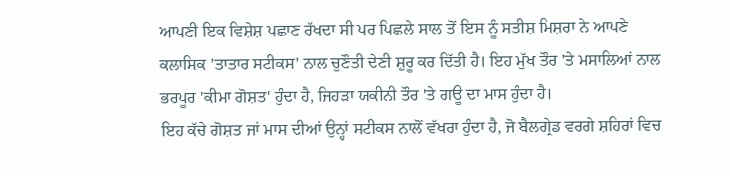ਆਪਣੀ ਇਕ ਵਿਸ਼ੇਸ਼ ਪਛਾਣ ਰੱਖਦਾ ਸੀ ਪਰ ਪਿਛਲੇ ਸਾਲ ਤੋਂ ਇਸ ਨੂੰ ਸਤੀਸ਼ ਮਿਸ਼ਰਾ ਨੇ ਆਪਣੇ ਕਲਾਸਿਕ 'ਤਾਤਾਰ ਸਟੀਕਸ' ਨਾਲ ਚੁਣੌਤੀ ਦੇਣੀ ਸ਼ੁਰੂ ਕਰ ਦਿੱਤੀ ਹੈ। ਇਹ ਮੁੱਖ ਤੌਰ 'ਤੇ ਮਸਾਲਿਆਂ ਨਾਲ ਭਰਪੂਰ 'ਕੀਮਾ ਗੋਸ਼ਤ' ਹੁੰਦਾ ਹੈ, ਜਿਹੜਾ ਯਕੀਨੀ ਤੌਰ 'ਤੇ ਗਊ ਦਾ ਮਾਸ ਹੁੰਦਾ ਹੈ।
ਇਹ ਕੱਚੇ ਗੋਸ਼ਤ ਜਾਂ ਮਾਸ ਦੀਆਂ ਉਨ੍ਹਾਂ ਸਟੀਕਸ ਨਾਲੋਂ ਵੱਖਰਾ ਹੁੰਦਾ ਹੈ, ਜੋ ਬੈਲਗ੍ਰੇਡ ਵਰਗੇ ਸ਼ਹਿਰਾਂ ਵਿਚ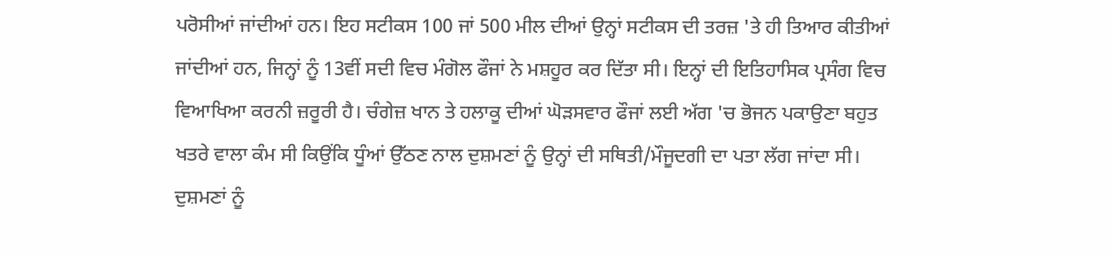ਪਰੋਸੀਆਂ ਜਾਂਦੀਆਂ ਹਨ। ਇਹ ਸਟੀਕਸ 100 ਜਾਂ 500 ਮੀਲ ਦੀਆਂ ਉਨ੍ਹਾਂ ਸਟੀਕਸ ਦੀ ਤਰਜ਼ 'ਤੇ ਹੀ ਤਿਆਰ ਕੀਤੀਆਂ ਜਾਂਦੀਆਂ ਹਨ, ਜਿਨ੍ਹਾਂ ਨੂੰ 13ਵੀਂ ਸਦੀ ਵਿਚ ਮੰਗੋਲ ਫੌਜਾਂ ਨੇ ਮਸ਼ਹੂਰ ਕਰ ਦਿੱਤਾ ਸੀ। ਇਨ੍ਹਾਂ ਦੀ ਇਤਿਹਾਸਿਕ ਪ੍ਰਸੰਗ ਵਿਚ ਵਿਆਖਿਆ ਕਰਨੀ ਜ਼ਰੂਰੀ ਹੈ। ਚੰਗੇਜ਼ ਖਾਨ ਤੇ ਹਲਾਕੂ ਦੀਆਂ ਘੋੜਸਵਾਰ ਫੌਜਾਂ ਲਈ ਅੱਗ 'ਚ ਭੋਜਨ ਪਕਾਉਣਾ ਬਹੁਤ ਖਤਰੇ ਵਾਲਾ ਕੰਮ ਸੀ ਕਿਉਂਕਿ ਧੂੰਆਂ ਉੱਠਣ ਨਾਲ ਦੁਸ਼ਮਣਾਂ ਨੂੰ ਉਨ੍ਹਾਂ ਦੀ ਸਥਿਤੀ/ਮੌਜੂਦਗੀ ਦਾ ਪਤਾ ਲੱਗ ਜਾਂਦਾ ਸੀ।
ਦੁਸ਼ਮਣਾਂ ਨੂੰ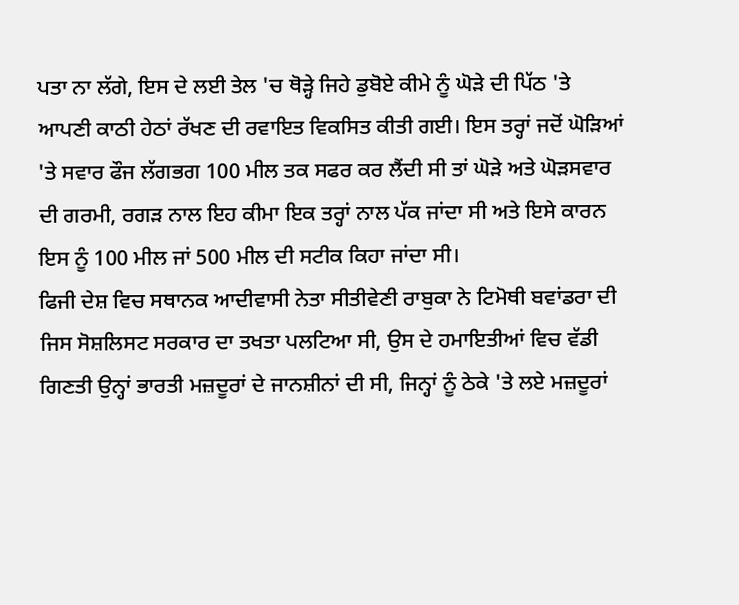ਪਤਾ ਨਾ ਲੱਗੇ, ਇਸ ਦੇ ਲਈ ਤੇਲ 'ਚ ਥੋੜ੍ਹੇ ਜਿਹੇ ਡੁਬੋਏ ਕੀਮੇ ਨੂੰ ਘੋੜੇ ਦੀ ਪਿੱਠ 'ਤੇ ਆਪਣੀ ਕਾਠੀ ਹੇਠਾਂ ਰੱਖਣ ਦੀ ਰਵਾਇਤ ਵਿਕਸਿਤ ਕੀਤੀ ਗਈ। ਇਸ ਤਰ੍ਹਾਂ ਜਦੋਂ ਘੋੜਿਆਂ 'ਤੇ ਸਵਾਰ ਫੌਜ ਲੱਗਭਗ 100 ਮੀਲ ਤਕ ਸਫਰ ਕਰ ਲੈਂਦੀ ਸੀ ਤਾਂ ਘੋੜੇ ਅਤੇ ਘੋੜਸਵਾਰ ਦੀ ਗਰਮੀ, ਰਗੜ ਨਾਲ ਇਹ ਕੀਮਾ ਇਕ ਤਰ੍ਹਾਂ ਨਾਲ ਪੱਕ ਜਾਂਦਾ ਸੀ ਅਤੇ ਇਸੇ ਕਾਰਨ ਇਸ ਨੂੰ 100 ਮੀਲ ਜਾਂ 500 ਮੀਲ ਦੀ ਸਟੀਕ ਕਿਹਾ ਜਾਂਦਾ ਸੀ।
ਫਿਜੀ ਦੇਸ਼ ਵਿਚ ਸਥਾਨਕ ਆਦੀਵਾਸੀ ਨੇਤਾ ਸੀਤੀਵੇਣੀ ਰਾਬੁਕਾ ਨੇ ਟਿਮੋਥੀ ਬਵਾਂਡਰਾ ਦੀ ਜਿਸ ਸੋਸ਼ਲਿਸਟ ਸਰਕਾਰ ਦਾ ਤਖਤਾ ਪਲਟਿਆ ਸੀ, ਉਸ ਦੇ ਹਮਾਇਤੀਆਂ ਵਿਚ ਵੱਡੀ ਗਿਣਤੀ ਉਨ੍ਹਾਂ ਭਾਰਤੀ ਮਜ਼ਦੂਰਾਂ ਦੇ ਜਾਨਸ਼ੀਨਾਂ ਦੀ ਸੀ, ਜਿਨ੍ਹਾਂ ਨੂੰ ਠੇਕੇ 'ਤੇ ਲਏ ਮਜ਼ਦੂਰਾਂ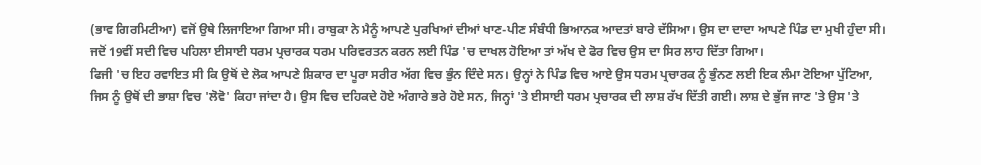(ਭਾਵ ਗਿਰਮਿਟੀਆ) ਵਜੋਂ ਉਥੇ ਲਿਜਾਇਆ ਗਿਆ ਸੀ। ਰਾਬੁਕਾ ਨੇ ਮੈਨੂੰ ਆਪਣੇ ਪੁਰਖਿਆਂ ਦੀਆਂ ਖਾਣ-ਪੀਣ ਸੰਬੰਧੀ ਭਿਆਨਕ ਆਦਤਾਂ ਬਾਰੇ ਦੱਸਿਆ। ਉਸ ਦਾ ਦਾਦਾ ਆਪਣੇ ਪਿੰਡ ਦਾ ਮੁਖੀ ਹੁੰਦਾ ਸੀ। ਜਦੋਂ 19ਵੀਂ ਸਦੀ ਵਿਚ ਪਹਿਲਾ ਈਸਾਈ ਧਰਮ ਪ੍ਰਚਾਰਕ ਧਰਮ ਪਰਿਵਰਤਨ ਕਰਨ ਲਈ ਪਿੰਡ 'ਚ ਦਾਖਲ ਹੋਇਆ ਤਾਂ ਅੱਖ ਦੇ ਫੋਰ ਵਿਚ ਉਸ ਦਾ ਸਿਰ ਲਾਹ ਦਿੱਤਾ ਗਿਆ।
ਫਿਜੀ 'ਚ ਇਹ ਰਵਾਇਤ ਸੀ ਕਿ ਉਥੋਂ ਦੇ ਲੋਕ ਆਪਣੇ ਸ਼ਿਕਾਰ ਦਾ ਪੂਰਾ ਸਰੀਰ ਅੱਗ ਵਿਚ ਭੁੰਨ ਦਿੰਦੇ ਸਨ। ਉਨ੍ਹਾਂ ਨੇ ਪਿੰਡ ਵਿਚ ਆਏ ਉਸ ਧਰਮ ਪ੍ਰਚਾਰਕ ਨੂੰ ਭੁੰਨਣ ਲਈ ਇਕ ਲੰਮਾ ਟੋਇਆ ਪੁੱਟਿਆ, ਜਿਸ ਨੂੰ ਉਥੋਂ ਦੀ ਭਾਸ਼ਾ ਵਿਚ 'ਲੋਵੋ' ਕਿਹਾ ਜਾਂਦਾ ਹੈ। ਉਸ ਵਿਚ ਦਹਿਕਦੇ ਹੋਏ ਅੰਗਾਰੇ ਭਰੇ ਹੋਏ ਸਨ, ਜਿਨ੍ਹਾਂ 'ਤੇ ਈਸਾਈ ਧਰਮ ਪ੍ਰਚਾਰਕ ਦੀ ਲਾਸ਼ ਰੱਖ ਦਿੱਤੀ ਗਈ। ਲਾਸ਼ ਦੇ ਭੁੱਜ ਜਾਣ 'ਤੇ ਉਸ 'ਤੇ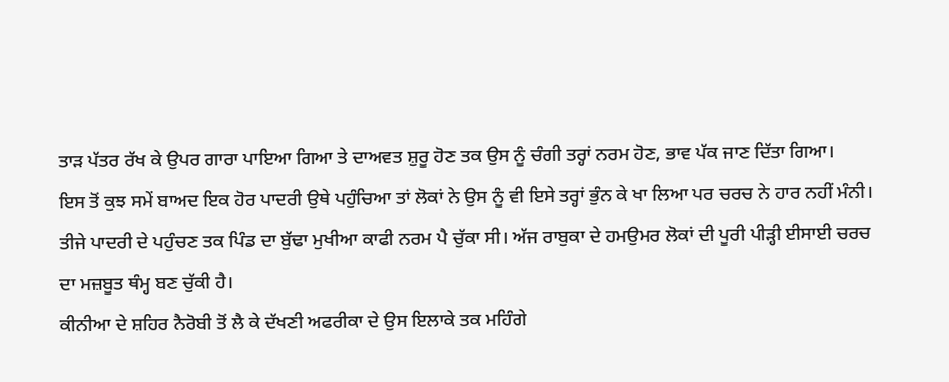ਤਾੜ ਪੱਤਰ ਰੱਖ ਕੇ ਉਪਰ ਗਾਰਾ ਪਾਇਆ ਗਿਆ ਤੇ ਦਾਅਵਤ ਸ਼ੁਰੂ ਹੋਣ ਤਕ ਉਸ ਨੂੰ ਚੰਗੀ ਤਰ੍ਹਾਂ ਨਰਮ ਹੋਣ, ਭਾਵ ਪੱਕ ਜਾਣ ਦਿੱਤਾ ਗਿਆ।
ਇਸ ਤੋਂ ਕੁਝ ਸਮੇਂ ਬਾਅਦ ਇਕ ਹੋਰ ਪਾਦਰੀ ਉਥੇ ਪਹੁੰਚਿਆ ਤਾਂ ਲੋਕਾਂ ਨੇ ਉਸ ਨੂੰ ਵੀ ਇਸੇ ਤਰ੍ਹਾਂ ਭੁੰਨ ਕੇ ਖਾ ਲਿਆ ਪਰ ਚਰਚ ਨੇ ਹਾਰ ਨਹੀਂ ਮੰਨੀ। ਤੀਜੇ ਪਾਦਰੀ ਦੇ ਪਹੁੰਚਣ ਤਕ ਪਿੰਡ ਦਾ ਬੁੱਢਾ ਮੁਖੀਆ ਕਾਫੀ ਨਰਮ ਪੈ ਚੁੱਕਾ ਸੀ। ਅੱਜ ਰਾਬੁਕਾ ਦੇ ਹਮਉਮਰ ਲੋਕਾਂ ਦੀ ਪੂਰੀ ਪੀੜ੍ਹੀ ਈਸਾਈ ਚਰਚ ਦਾ ਮਜ਼ਬੂਤ ਥੰਮ੍ਹ ਬਣ ਚੁੱਕੀ ਹੈ।
ਕੀਨੀਆ ਦੇ ਸ਼ਹਿਰ ਨੈਰੋਬੀ ਤੋਂ ਲੈ ਕੇ ਦੱਖਣੀ ਅਫਰੀਕਾ ਦੇ ਉਸ ਇਲਾਕੇ ਤਕ ਮਹਿੰਗੇ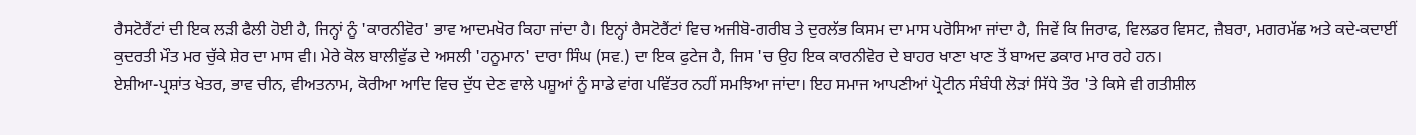ਰੈਸਟੋਰੈਂਟਾਂ ਦੀ ਇਕ ਲੜੀ ਫੈਲੀ ਹੋਈ ਹੈ, ਜਿਨ੍ਹਾਂ ਨੂੰ 'ਕਾਰਨੀਵੋਰ' ਭਾਵ ਆਦਮਖੋਰ ਕਿਹਾ ਜਾਂਦਾ ਹੈ। ਇਨ੍ਹਾਂ ਰੈਸਟੋਰੈਂਟਾਂ ਵਿਚ ਅਜੀਬੋ-ਗਰੀਬ ਤੇ ਦੁਰਲੱਭ ਕਿਸਮ ਦਾ ਮਾਸ ਪਰੋਸਿਆ ਜਾਂਦਾ ਹੈ, ਜਿਵੇਂ ਕਿ ਜਿਰਾਫ, ਵਿਲਡਰ ਵਿਸਟ, ਜ਼ੈਬਰਾ, ਮਗਰਮੱਛ ਅਤੇ ਕਦੇ-ਕਦਾਈਂ ਕੁਦਰਤੀ ਮੌਤ ਮਰ ਚੁੱਕੇ ਸ਼ੇਰ ਦਾ ਮਾਸ ਵੀ। ਮੇਰੇ ਕੋਲ ਬਾਲੀਵੁੱਡ ਦੇ ਅਸਲੀ 'ਹਨੂਮਾਨ' ਦਾਰਾ ਸਿੰਘ (ਸਵ.) ਦਾ ਇਕ ਫੁਟੇਜ ਹੈ, ਜਿਸ 'ਚ ਉਹ ਇਕ ਕਾਰਨੀਵੋਰ ਦੇ ਬਾਹਰ ਖਾਣਾ ਖਾਣ ਤੋਂ ਬਾਅਦ ਡਕਾਰ ਮਾਰ ਰਹੇ ਹਨ।
ਏਸ਼ੀਆ-ਪ੍ਰਸ਼ਾਂਤ ਖੇਤਰ, ਭਾਵ ਚੀਨ, ਵੀਅਤਨਾਮ, ਕੋਰੀਆ ਆਦਿ ਵਿਚ ਦੁੱਧ ਦੇਣ ਵਾਲੇ ਪਸ਼ੂਆਂ ਨੂੰ ਸਾਡੇ ਵਾਂਗ ਪਵਿੱਤਰ ਨਹੀਂ ਸਮਝਿਆ ਜਾਂਦਾ। ਇਹ ਸਮਾਜ ਆਪਣੀਆਂ ਪ੍ਰੋਟੀਨ ਸੰਬੰਧੀ ਲੋੜਾਂ ਸਿੱਧੇ ਤੌਰ 'ਤੇ ਕਿਸੇ ਵੀ ਗਤੀਸ਼ੀਲ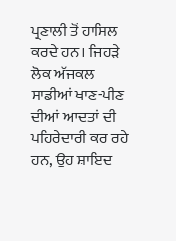ਪ੍ਰਣਾਲੀ ਤੋਂ ਹਾਸਿਲ ਕਰਦੇ ਹਨ। ਜਿਹੜੇ ਲੋਕ ਅੱਜਕਲ ਸਾਡੀਆਂ ਖਾਣ-ਪੀਣ ਦੀਆਂ ਆਦਤਾਂ ਦੀ ਪਹਿਰੇਦਾਰੀ ਕਰ ਰਹੇ ਹਨ, ਉਹ ਸ਼ਾਇਦ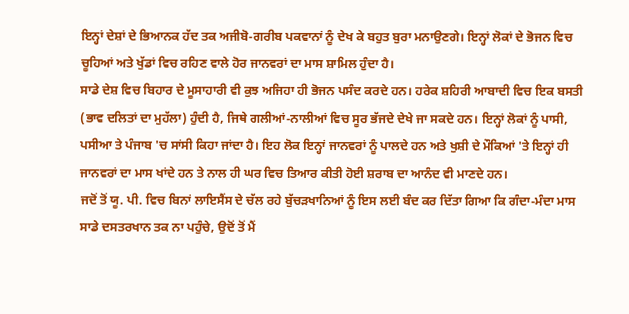ਇਨ੍ਹਾਂ ਦੇਸ਼ਾਂ ਦੇ ਭਿਆਨਕ ਹੱਦ ਤਕ ਅਜੀਬੋ-ਗਰੀਬ ਪਕਵਾਨਾਂ ਨੂੰ ਦੇਖ ਕੇ ਬਹੁਤ ਬੁਰਾ ਮਨਾਉਣਗੇ। ਇਨ੍ਹਾਂ ਲੋਕਾਂ ਦੇ ਭੋਜਨ ਵਿਚ ਚੂਹਿਆਂ ਅਤੇ ਖੁੱਡਾਂ ਵਿਚ ਰਹਿਣ ਵਾਲੇ ਹੋਰ ਜਾਨਵਰਾਂ ਦਾ ਮਾਸ ਸ਼ਾਮਿਲ ਹੁੰਦਾ ਹੈ।
ਸਾਡੇ ਦੇਸ਼ ਵਿਚ ਬਿਹਾਰ ਦੇ ਮੂਸਾਹਾਰੀ ਵੀ ਕੁਝ ਅਜਿਹਾ ਹੀ ਭੋਜਨ ਪਸੰਦ ਕਰਦੇ ਹਨ। ਹਰੇਕ ਸ਼ਹਿਰੀ ਆਬਾਦੀ ਵਿਚ ਇਕ ਬਸਤੀ (ਭਾਵ ਦਲਿਤਾਂ ਦਾ ਮੁਹੱਲਾ) ਹੁੰਦੀ ਹੈ, ਜਿਥੇ ਗਲੀਆਂ-ਨਾਲੀਆਂ ਵਿਚ ਸੂਰ ਭੱਜਦੇ ਦੇਖੇ ਜਾ ਸਕਦੇ ਹਨ। ਇਨ੍ਹਾਂ ਲੋਕਾਂ ਨੂੰ ਪਾਸੀ, ਪਸੀਆ ਤੇ ਪੰਜਾਬ 'ਚ ਸਾਂਸੀ ਕਿਹਾ ਜਾਂਦਾ ਹੈ। ਇਹ ਲੋਕ ਇਨ੍ਹਾਂ ਜਾਨਵਰਾਂ ਨੂੰ ਪਾਲਦੇ ਹਨ ਅਤੇ ਖੁਸ਼ੀ ਦੇ ਮੌਕਿਆਂ 'ਤੇ ਇਨ੍ਹਾਂ ਹੀ ਜਾਨਵਰਾਂ ਦਾ ਮਾਸ ਖਾਂਦੇ ਹਨ ਤੇ ਨਾਲ ਹੀ ਘਰ ਵਿਚ ਤਿਆਰ ਕੀਤੀ ਹੋਈ ਸ਼ਰਾਬ ਦਾ ਆਨੰਦ ਵੀ ਮਾਣਦੇ ਹਨ।
ਜਦੋਂ ਤੋਂ ਯੂ. ਪੀ. ਵਿਚ ਬਿਨਾਂ ਲਾਇਸੈਂਸ ਦੇ ਚੱਲ ਰਹੇ ਬੁੱਚੜਖਾਨਿਆਂ ਨੂੰ ਇਸ ਲਈ ਬੰਦ ਕਰ ਦਿੱਤਾ ਗਿਆ ਕਿ ਗੰਦਾ-ਮੰਦਾ ਮਾਸ ਸਾਡੇ ਦਸਤਰਖਾਨ ਤਕ ਨਾ ਪਹੁੰਚੇ, ਉਦੋਂ ਤੋਂ ਮੈਂ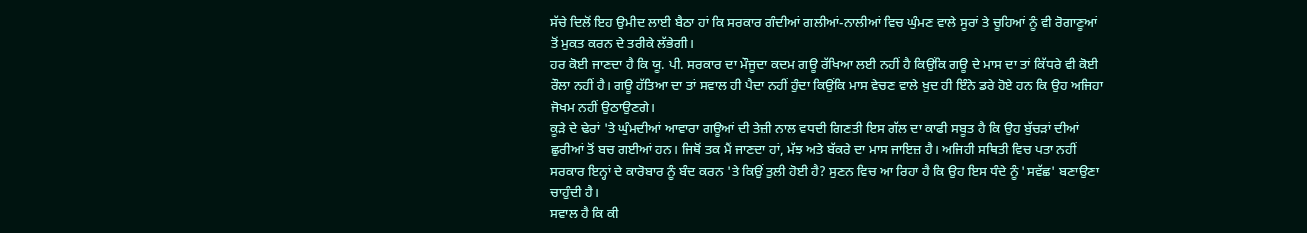ਸੱਚੇ ਦਿਲੋਂ ਇਹ ਉਮੀਦ ਲਾਈ ਬੈਠਾ ਹਾਂ ਕਿ ਸਰਕਾਰ ਗੰਦੀਆਂ ਗਲੀਆਂ-ਨਾਲੀਆਂ ਵਿਚ ਘੁੰਮਣ ਵਾਲੇ ਸੂਰਾਂ ਤੇ ਚੂਹਿਆਂ ਨੂੰ ਵੀ ਰੋਗਾਣੂਆਂ ਤੋਂ ਮੁਕਤ ਕਰਨ ਦੇ ਤਰੀਕੇ ਲੱਭੇਗੀ।
ਹਰ ਕੋਈ ਜਾਣਦਾ ਹੈ ਕਿ ਯੂ. ਪੀ. ਸਰਕਾਰ ਦਾ ਮੌਜੂਦਾ ਕਦਮ ਗਊ ਰੱਖਿਆ ਲਈ ਨਹੀਂ ਹੈ ਕਿਉਂਕਿ ਗਊ ਦੇ ਮਾਸ ਦਾ ਤਾਂ ਕਿੱਧਰੇ ਵੀ ਕੋਈ ਰੌਲਾ ਨਹੀਂ ਹੈ। ਗਊ ਹੱਤਿਆ ਦਾ ਤਾਂ ਸਵਾਲ ਹੀ ਪੈਦਾ ਨਹੀਂ ਹੁੰਦਾ ਕਿਉਂਕਿ ਮਾਸ ਵੇਚਣ ਵਾਲੇ ਖ਼ੁਦ ਹੀ ਇੰਨੇ ਡਰੇ ਹੋਏ ਹਨ ਕਿ ਉਹ ਅਜਿਹਾ ਜੋਖਮ ਨਹੀਂ ਉਠਾਉਣਗੇ।
ਕੂੜੇ ਦੇ ਢੇਰਾਂ 'ਤੇ ਘੁੰਮਦੀਆਂ ਆਵਾਰਾ ਗਊਆਂ ਦੀ ਤੇਜ਼ੀ ਨਾਲ ਵਧਦੀ ਗਿਣਤੀ ਇਸ ਗੱਲ ਦਾ ਕਾਫੀ ਸਬੂਤ ਹੈ ਕਿ ਉਹ ਬੁੱਚੜਾਂ ਦੀਆਂ ਛੁਰੀਆਂ ਤੋਂ ਬਚ ਗਈਆਂ ਹਨ। ਜਿਥੋਂ ਤਕ ਮੈਂ ਜਾਣਦਾ ਹਾਂ, ਮੱਝ ਅਤੇ ਬੱਕਰੇ ਦਾ ਮਾਸ ਜਾਇਜ਼ ਹੈ। ਅਜਿਹੀ ਸਥਿਤੀ ਵਿਚ ਪਤਾ ਨਹੀਂ ਸਰਕਾਰ ਇਨ੍ਹਾਂ ਦੇ ਕਾਰੋਬਾਰ ਨੂੰ ਬੰਦ ਕਰਨ 'ਤੇ ਕਿਉਂ ਤੁਲੀ ਹੋਈ ਹੈ? ਸੁਣਨ ਵਿਚ ਆ ਰਿਹਾ ਹੈ ਕਿ ਉਹ ਇਸ ਧੰਦੇ ਨੂੰ 'ਸਵੱਛ' ਬਣਾਉਣਾ ਚਾਹੁੰਦੀ ਹੈ।
ਸਵਾਲ ਹੈ ਕਿ ਕੀ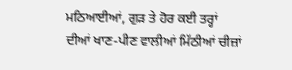ਮਠਿਆਈਆਂ, ਗੁੜ ਤੇ ਹੋਰ ਕਈ ਤਰ੍ਹਾਂ ਦੀਆਂ ਖਾਣ-ਪੀਣ ਵਾਲੀਆਂ ਮਿੱਠੀਆਂ ਚੀਜ਼ਾਂ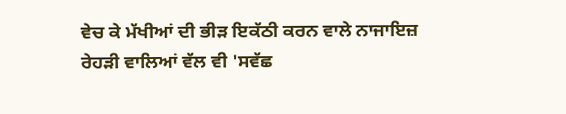ਵੇਚ ਕੇ ਮੱਖੀਆਂ ਦੀ ਭੀੜ ਇਕੱਠੀ ਕਰਨ ਵਾਲੇ ਨਾਜਾਇਜ਼ ਰੇਹੜੀ ਵਾਲਿਆਂ ਵੱਲ ਵੀ 'ਸਵੱਛ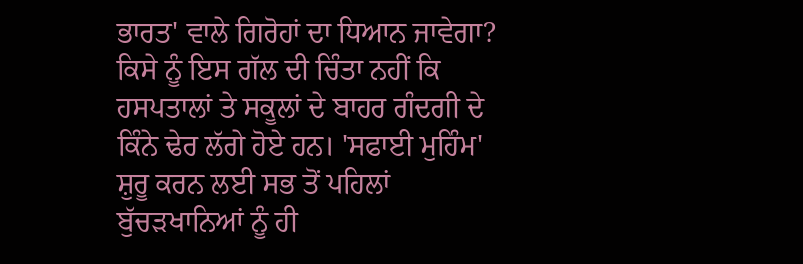ਭਾਰਤ' ਵਾਲੇ ਗਿਰੋਹਾਂ ਦਾ ਧਿਆਨ ਜਾਵੇਗਾ? ਕਿਸੇ ਨੂੰ ਇਸ ਗੱਲ ਦੀ ਚਿੰਤਾ ਨਹੀਂ ਕਿ ਹਸਪਤਾਲਾਂ ਤੇ ਸਕੂਲਾਂ ਦੇ ਬਾਹਰ ਗੰਦਗੀ ਦੇ ਕਿੰਨੇ ਢੇਰ ਲੱਗੇ ਹੋਏ ਹਨ। 'ਸਫਾਈ ਮੁਹਿੰਮ' ਸ਼ੁਰੂ ਕਰਨ ਲਈ ਸਭ ਤੋਂ ਪਹਿਲਾਂ ਬੁੱਚੜਖਾਨਿਆਂ ਨੂੰ ਹੀ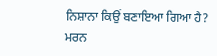ਨਿਸ਼ਾਨਾ ਕਿਉਂ ਬਣਾਇਆ ਗਿਆ ਹੈ?
ਮਰਨ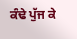ਕੰਢੇ ਪੁੱਜ ਕੇ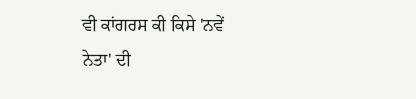ਵੀ ਕਾਂਗਰਸ ਕੀ ਕਿਸੇ 'ਨਵੇਂ ਨੇਤਾ' ਦੀ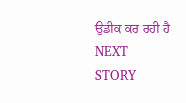ਉਡੀਕ ਕਰ ਰਹੀ ਹੈ
NEXT STORY